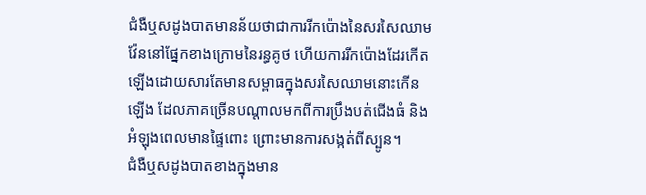ជំងឺឬសដូងបាតមានន័យថាជាការរីកប៉ោងនៃសរសៃឈាមវ៉ែននៅផ្នែកខាងក្រោមនៃរន្ធគូថ ហើយការរីកប៉ោងដែរកើតឡើងដោយសារតែមានសម្ពាធក្នុងសរសៃឈាមនោះកើនឡើង ដែលភាគច្រើនបណ្តាលមកពីការប្រឹងបត់ជើងធំ និងអំឡុងពេលមានផ្ទៃពោះ ព្រោះមានការសង្កត់ពីស្បូន។
ជំងឺឬសដូងបាតខាងក្នុងមាន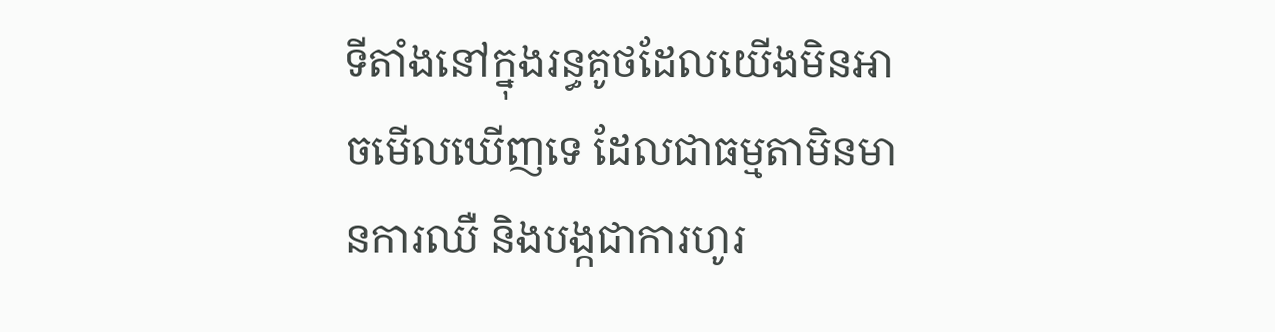ទីតាំងនៅក្នុងរន្ធគូថដែលយើងមិនអាចមើលឃើញទេ ដែលជាធម្មតាមិនមានការឈឺ និងបង្កជាការហូរ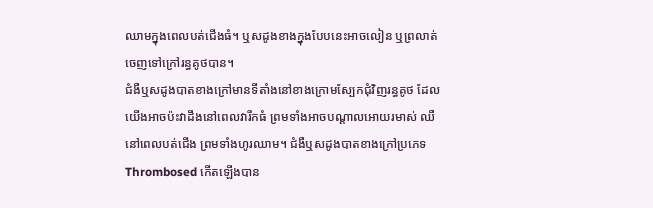ឈាមក្នុងពេលបត់ជើងធំ។ ឬសដូងខាងក្នុងបែបនេះអាចលៀន ឬព្រលាត់ចេញទៅក្រៅរន្ធគូថបាន។
ជំងឺឬសដូងបាតខាងក្រៅមានទីតាំងនៅខាងក្រោមស្បែកជុំវិញរន្ធគូថ ដែលយើងអាចប៉ះវាដឹងនៅពេលវារីកធំ ព្រមទាំងអាចបណ្តាលអោយរមាស់ ឈឺនៅពេលបត់ជើង ព្រមទាំងហូរឈាម។ ជំងឺឬសដូងបាតខាងក្រៅប្រភេទ Thrombosed កើតឡើងបាន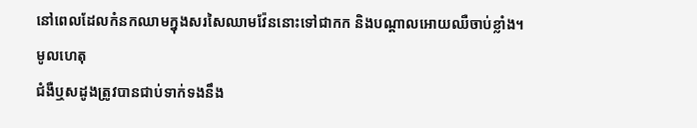នៅពេលដែលកំនកឈាមក្នុងសរសៃឈាមវ៉ែននោះទៅជាកក និងបណ្តាលអោយឈឺចាប់ខ្លាំង។
មូលហេតុ
ជំងឺឬសដូងត្រូវបានជាប់ទាក់ទងនឹង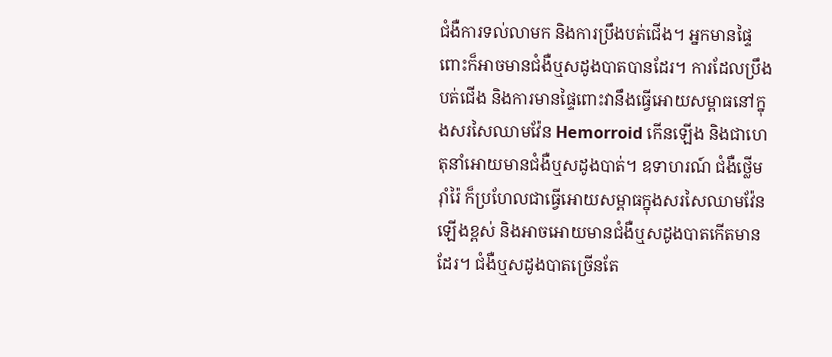ជំងឺការទល់លាមក និងការប្រឹងបត់ជើង។ អ្នកមានផ្ទៃពោះក៏អាចមានជំងឺឬសដូងបាតបានដែរ។ ការដែលប្រឹងបត់ជើង និងការមានផ្ទៃពោះវានឹងធ្វើអោយសម្ពាធនៅក្នុងសរសៃឈាមវ៉ែន Hemorroid កើនឡើង និងជាហេតុនាំអោយមានជំងឺឬសដូងបាត់។ ឧទាហរណ៍ ជំងឺថ្លើមរ៉ាំរ៉ៃ ក៏ប្រហែលជាធ្វើអោយសម្ពាធក្នុងសរសៃឈាមវ៉ែនឡើងខ្ពស់ និងអាចអោយមានជំងឺឬសដូងបាតកើតមានដែរ។ ជំងឺឬសដូងបាតច្រើនតែ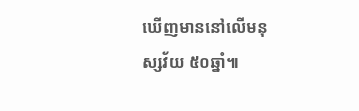ឃើញមាននៅលើមនុស្សវ័យ ៥០ឆ្នាំ៕